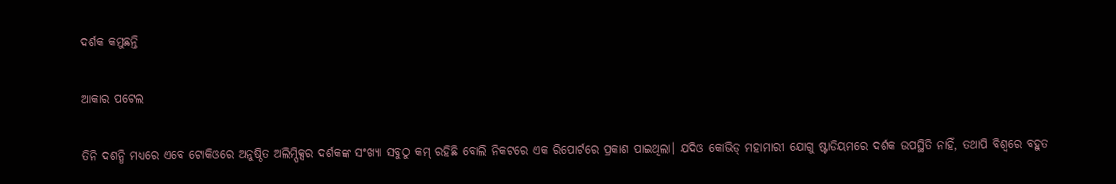ଦର୍ଶକ କମୁଛନ୍ତି

ଆକାର ପଟେଲ

ତିନି ଦଶନ୍ଧି ମଧ୍ୟରେ ଏବେ ଟୋକିଓରେ ଅନୁଷ୍ଠିତ ଅଲିମ୍ପିକ୍ସର ଦର୍ଶକଙ୍କ ସଂଖ୍ୟା ସବୁଠୁ କମ୍‌ ରହିଛି ବୋଲି ନିକଟରେ ଏକ ରିପୋର୍ଟରେ ପ୍ରକାଶ ପାଇଥିଲା। ଯଦିଓ କୋଭିଡ୍‌ ମହାମାରୀ ଯୋଗୁ ଷ୍ଟାଡିୟମରେ ଦର୍ଶକ ଉପସ୍ଥିତି ନାହିଁ, ତଥାପି ବିଶ୍ୱରେ ବହୁତ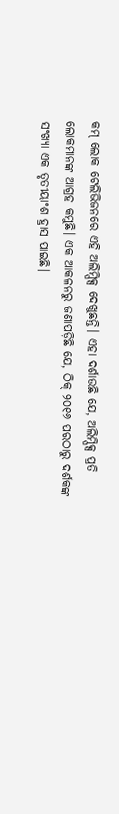କମ୍‌ ଲୋକ ଟେଲିଭିଜନରେ ଏହି ଅଲିମ୍ପିକ୍ସ ଦେଖୁଛନ୍ତି। ଏହା ଦର୍ଶାଉଛି ଯେ, ଅଲିମ୍ପିକ୍ସ ପ୍ରତି ଲୋକମାନଙ୍କ ଆଗ୍ରହ କମୁଛି। ଏକ ଆକଳନରୁ ଜଣାପଡ଼ିଛି ଯେ, ଠିକ୍‌ ୨୦୧୬ ପରଠାରୁ ଦର୍ଶକଙ୍କ ସଂଖ୍ୟା ଏକ ତୃତୀୟାଂଶ ହ୍ରାସ ପାଇଛି।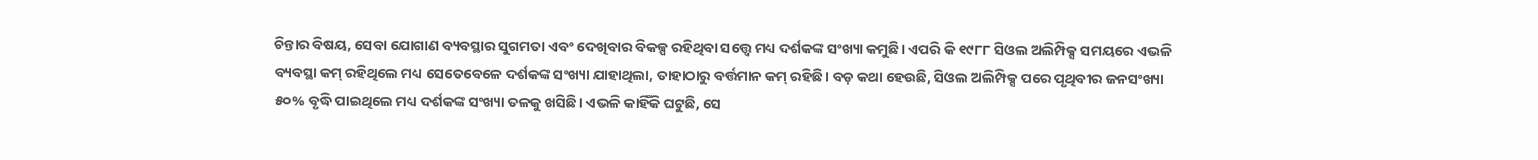ଚିନ୍ତାର ବିଷୟ, ସେବା ଯୋଗାଣ ବ୍ୟବସ୍ଥାର ସୁଗମତା ଏବଂ ଦେଖିବାର ବିକଳ୍ପ ରହିଥିବା ସତ୍ତ୍ୱେ ମଧ୍ୟ ଦର୍ଶକଙ୍କ ସଂଖ୍ୟା କମୁଛି। ଏପରି କି ୧୯୮୮ ସିଓଲ ଅଲିମ୍ପିକ୍ସ ସମୟରେ ଏଭଳି ବ୍ୟବସ୍ଥା କମ୍‌ ରହିଥିଲେ ମଧ୍ୟ ସେତେବେଳେ ଦର୍ଶକଙ୍କ ସଂଖ୍ୟା ଯାହାଥିଲା, ତାହାଠାରୁ ବର୍ତ୍ତମାନ କମ୍‌ ରହିଛି। ବଡ଼ କଥା ହେଉଛି, ସିଓଲ ଅଲିମ୍ପିକ୍ସ ପରେ ପୃଥିବୀର ଜନସଂଖ୍ୟା ୫୦% ବୃଦ୍ଧି ପାଇଥିଲେ ମଧ୍ୟ ଦର୍ଶକଙ୍କ ସଂଖ୍ୟା ତଳକୁ ଖସିଛି। ଏଭଳି କାହିଁକି ଘଟୁଛି, ସେ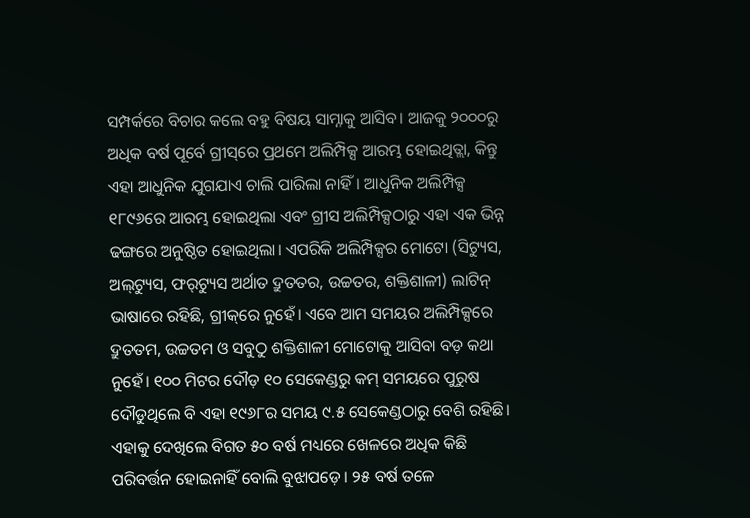ସମ୍ପର୍କରେ ବିଚାର କଲେ ବହୁ ବିଷୟ ସାମ୍ନାକୁ ଆସିବ। ଆଜକୁ ୨୦୦୦ରୁ ଅଧିକ ବର୍ଷ ପୂର୍ବେ ଗ୍ରୀସ୍‌ରେ ପ୍ରଥମେ ଅଲିମ୍ପିକ୍ସ ଆରମ୍ଭ ହୋଇଥିତ୍ଲା, କିନ୍ତୁ ଏହା ଆଧୁନିକ ଯୁଗଯାଏ ଚାଲି ପାରିଲା ନାହିଁ। ଆଧୁନିକ ଅଲିମ୍ପିକ୍ସ ୧୮୯୬ରେ ଆରମ୍ଭ ହୋଇଥିଲା ଏବଂ ଗ୍ରୀସ ଅଲିମ୍ପିକ୍ସଠାରୁ ଏହା ଏକ ଭିନ୍ନ ଢଙ୍ଗରେ ଅନୁଷ୍ଠିତ ହୋଇଥିଲା। ଏପରିକି ଅଲିମ୍ପିକ୍ସର ମୋଟୋ (ସିଟ୍ୟୁସ, ଅଲ୍‌ଟ୍ୟୁସ, ଫର୍‌ଟ୍ୟୁସ ଅର୍ଥାତ ଦ୍ରୁତତର, ଉଚ୍ଚତର, ଶକ୍ତିଶାଳୀ) ଲାଟିନ୍‌ ଭାଷାରେ ରହିଛି, ଗ୍ରୀକ୍‌ରେ ନୁହେଁ। ଏବେ ଆମ ସମୟର ଅଲିମ୍ପିକ୍ସରେ ଦ୍ରୁତତମ, ଉଚ୍ଚତମ ଓ ସବୁଠୁ ଶକ୍ତିଶାଳୀ ମୋଟୋକୁ ଆସିବା ବଡ଼ କଥା ନୁହେଁ। ୧୦୦ ମିଟର ଦୌଡ଼ ୧୦ ସେକେଣ୍ଡରୁ କମ୍‌ ସମୟରେ ପୁରୁଷ ଦୌଡୁଥିଲେ ବି ଏହା ୧୯୬୮ର ସମୟ ୯.୫ ସେକେଣ୍ଡଠାରୁ ବେଶି ରହିଛି। ଏହାକୁ ଦେଖିଲେ ବିଗତ ୫୦ ବର୍ଷ ମଧ୍ୟରେ ଖେଳରେ ଅଧିକ କିଛି ପରିବର୍ତ୍ତନ ହୋଇନାହିଁ ବୋଲି ବୁଝାପଡ଼େ। ୨୫ ବର୍ଷ ତଳେ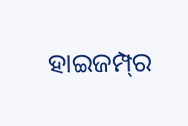ହାଇଜମ୍ପ୍‌ର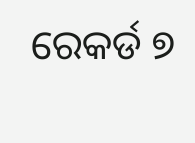ରେକର୍ଡ ୭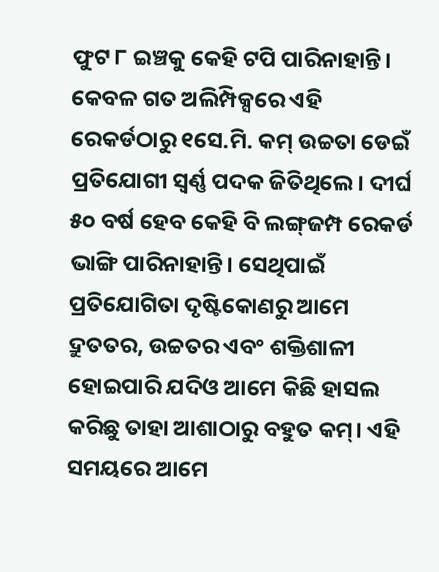ଫୁଟ ୮ ଇଞ୍ଚକୁ କେହି ଟପି ପାରିନାହାନ୍ତି। କେବଳ ଗତ ଅଲିମ୍ପିକ୍ସରେ ଏହି ରେକର୍ଡଠାରୁ ୧ସେ.ମି. କମ୍‌ ଉଚ୍ଚତା ଡେଇଁ ପ୍ରତିଯୋଗୀ ସ୍ବର୍ଣ୍ଣ ପଦକ ଜିତିଥିଲେ। ଦୀର୍ଘ ୫୦ ବର୍ଷ ହେବ କେହି ବି ଲଙ୍ଗ୍‌ଜମ୍ପ ରେକର୍ଡ ଭାଙ୍ଗି ପାରିନାହାନ୍ତି। ସେଥିପାଇଁ ପ୍ରତିଯୋଗିତା ଦୃଷ୍ଟିକୋଣରୁ ଆମେ ଦ୍ରୁତତର, ଉଚ୍ଚତର ଏବଂ ଶକ୍ତିଶାଳୀ ହୋଇପାରି ଯଦିଓ ଆମେ କିଛି ହାସଲ କରିଛୁ ତାହା ଆଶାଠାରୁ ବହୁତ କମ୍‌। ଏହି ସମୟରେ ଆମେ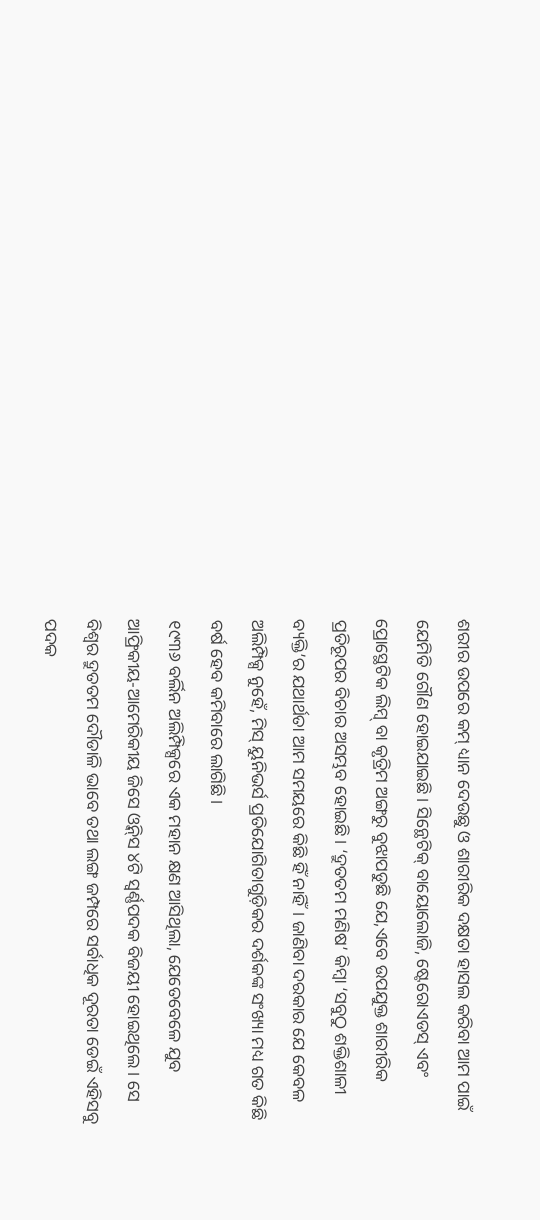ଶରୀର ଉପରେ କମ୍‌ ଧ୍ୟାନ ଦେଉଛୁ ଓ ଶାରୀରିକ ଦକ୍ଷତା ହାସଲ କରିବା ଆମ ପାଇଁ ଯେମିତି ଗୌଣ ହୋଇଯାଇଛି। ସିନ୍ଥେଟିକ୍‌ ବାୟୋଲୋଜି, ଷ୍ଟେରୋଏଡସ୍‌ ଏବଂ ପ୍ରୋସ୍ଥେଟିକ ଲିମ୍ବ୍‌ ବା କୃତ୍ରିମ ଅଙ୍ଗରୁ ବୁଝାପଡୁଛି ଯେ,ଏବେ ଉପଯୁକ୍ତ ଶାରୀରିକ ପ୍ରତିରୂପର ବିଚାର ଅସମ୍ଭବ ହୋଇଛି। ‘ଦ୍ରୁତତମ ମଣିଷ’ କିମ୍ବା ‘ସବୁଠୁ ଶକ୍ତିଶାଳୀ ବ୍ୟକ୍ତି’ର ଯଥାର୍ଥତା ଆମ ସମୟରେ କିଛି ହିଁ ନାହିଁ। ଜାଣିବା ଦରକାର ଯେ କେବଳ ଅଲିମ୍ପିକ୍ସ ନୁହେଁ, ମିସ୍‌ ୟୁନିଭର୍ସ ପ୍ରତିଯୋଗିତାଗୁଡ଼ିକର ଦର୍ଶକଙ୍କ ସଂଖ୍ୟା ମଧ୍ୟ ଗତ କିଛି ବର୍ଷ ହେବ କମିବାରେ ଲାଗିଛି।
୧୯୩୬ ବର୍ଲିନ ଅଲିମ୍ପିକ୍ସରେ ଏକ ମହାନ କ୍ଷଣ ଆସିଥିଲା, ଯେତେବେଳେ ଯୁବ ଆଫ୍ରିକୀୟ-ଆମେରିକୀୟ ଜିସେ ଓ୍ବିନ୍‌ସ ୪ଟି ସ୍ବର୍ଣ୍ଣପଦକ ବିଜୟୀ ହୋଇଥିଲେ। ସେ ବିଶ୍ୱର ଦ୍ରୁତତମ ଦୌଡାଳି ଭାବେ ତଥା ଲଙ୍ଗ ଜମ୍ପରେ ସର୍ବାଧିକ ଦୂରତା ଡେଇଁ ଏହିସବୁ ପଦକ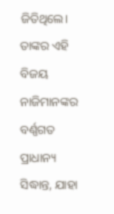ଜିତିଥିଲେ। ତାଙ୍କର ଏହି ବିଜୟ ନାଜିମାନଙ୍କର ବର୍ଣ୍ଣଗତ ପ୍ରାଧାନ୍ୟ ସିଦ୍ଧାନ୍ତ, ଯାହା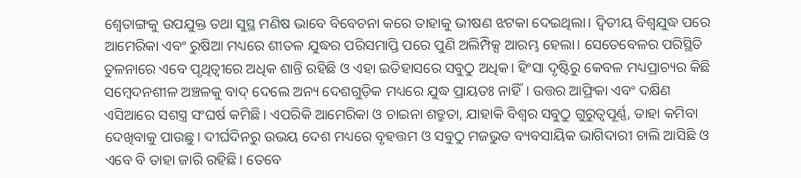ଶ୍ୱେତାଙ୍ଗକୁ ଉପଯୁକ୍ତ ତଥା ସୁସ୍ଥ ମଣିଷ ଭାବେ ବିବେଚନା କରେ ତାହାକୁ ଭୀଷଣ ଝଟକା ଦେଇଥିଲା। ଦ୍ୱିତୀୟ ବିଶ୍ୱଯୁଦ୍ଧ ପରେ ଆମେରିକା ଏବଂ ରୁଷିଆ ମଧ୍ୟରେ ଶୀତଳ ଯୁଦ୍ଧର ପରିସମାପ୍ତି ପରେ ପୁଣି ଅଲିମ୍ପିକ୍ସ ଆରମ୍ଭ ହେଲା। ସେତେବେଳର ପରିସ୍ଥିତି ତୁଳନାରେ ଏବେ ପୃଥିତ୍ବୀରେ ଅଧିକ ଶାନ୍ତି ରହିଛି ଓ ଏହା ଇତିହାସରେ ସବୁଠୁ ଅଧିକ। ହିଂସା ଦୃଷ୍ଟିରୁ କେବଳ ମଧ୍ୟପ୍ରାଚ୍ୟର କିଛି ସମ୍ବେଦନଶୀଳ ଅଞ୍ଚଳକୁ ବାଦ୍‌ ଦେଲେ ଅନ୍ୟ ଦେଶଗୁଡ଼ିକ ମଧ୍ୟରେ ଯୁଦ୍ଧ ପ୍ରାୟତଃ ନାହିଁ। ଉତ୍ତର ଆଫ୍ରିକା ଏବଂ ଦକ୍ଷିଣ ଏସିଆରେ ସଶସ୍ତ୍ର ସଂଘର୍ଷ କମିଛି। ଏପରିକି ଆମେରିକା ଓ ଚାଇନା ଶତ୍ରୁତା, ଯାହାକି ବିଶ୍ୱର ସବୁଠୁ ଗୁରୁତ୍ୱପୂର୍ଣ୍ଣ, ତାହା କମିବା ଦେଖିବାକୁ ପାଉଛୁ। ଦୀର୍ଘଦିନରୁ ଉଭୟ ଦେଶ ମଧ୍ୟରେ ବୃହତ୍ତମ ଓ ସବୁଠୁ ମଜଭୁତ ବ୍ୟବସାୟିକ ଭାଗିଦାରୀ ଚାଲି ଆସିଛି ଓ ଏବେ ବି ତାହା ଜାରି ରହିଛି। ତେବେ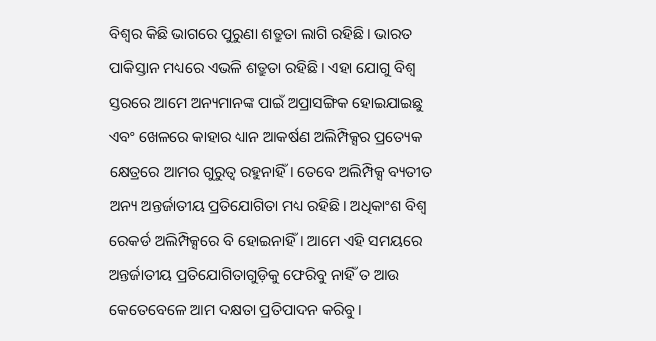ବିଶ୍ୱର କିଛି ଭାଗରେ ପୁରୁଣା ଶତ୍ରୁତା ଲାଗି ରହିଛି। ଭାରତ ପାକିସ୍ତାନ ମଧ୍ୟରେ ଏଭଳି ଶତ୍ରୁତା ରହିଛି। ଏହା ଯୋଗୁ ବିଶ୍ୱ ସ୍ତରରେ ଆମେ ଅନ୍ୟମାନଙ୍କ ପାଇଁ ଅପ୍ରାସଙ୍ଗିକ ହୋଇଯାଇଛୁ ଏବଂ ଖେଳରେ କାହାର ଧ୍ୟାନ ଆକର୍ଷଣ ଅଲିମ୍ପିକ୍ସର ପ୍ରତ୍ୟେକ କ୍ଷେତ୍ରରେ ଆମର ଗୁରୁତ୍ୱ ରହୁନାହିଁ। ତେବେ ଅଲିମ୍ପିକ୍ସ ବ୍ୟତୀତ ଅନ୍ୟ ଅନ୍ତର୍ଜାତୀୟ ପ୍ରତିଯୋଗିତା ମଧ୍ୟ ରହିଛି। ଅଧିକାଂଶ ବିଶ୍ୱ ରେକର୍ଡ ଅଲିମ୍ପିକ୍ସରେ ବି ହୋଇନାହିଁ। ଆମେ ଏହି ସମୟରେ ଅନ୍ତର୍ଜାତୀୟ ପ୍ରତିଯୋଗିତାଗୁଡ଼ିକୁ ଫେରିବୁ ନାହିଁ ତ ଆଉ କେତେବେଳେ ଆମ ଦକ୍ଷତା ପ୍ରତିପାଦନ କରିବୁ।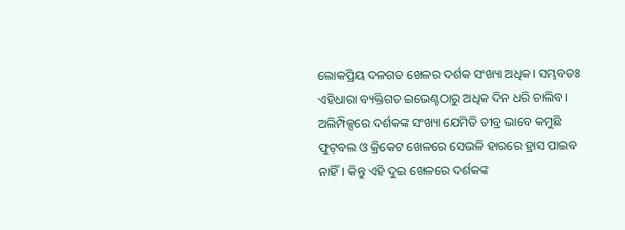ଲୋକପ୍ରିୟ ଦଳଗତ ଖେଳର ଦର୍ଶକ ସଂଖ୍ୟା ଅଧିକ। ସମ୍ଭବତଃ ଏହିଧାରା ବ୍ୟକ୍ତିଗତ ଇଭେଣ୍ଟଠାରୁ ଅଧିକ ଦିନ ଧରି ଚାଲିବ। ଅଲିମ୍ପିକ୍ସରେ ଦର୍ଶକଙ୍କ ସଂଖ୍ୟା ଯେମିତି ତୀବ୍ର ଭାବେ କମୁଛି ଫୁଟ୍‌ବଲ ଓ କ୍ରିକେଟ ଖେଳରେ ସେଭଳି ହାରରେ ହ୍ରାସ ପାଇବ ନାହିଁ। କିନ୍ତୁ ଏହି ଦୁଇ ଖେଳରେ ଦର୍ଶକଙ୍କ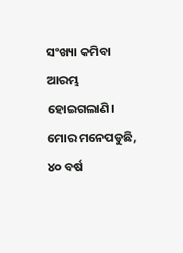ସଂଖ୍ୟା କମିବା ଆରମ୍ଭ ହୋଇଗଲାଣି। ମୋର ମନେପଡୁଛି, ୪୦ ବର୍ଷ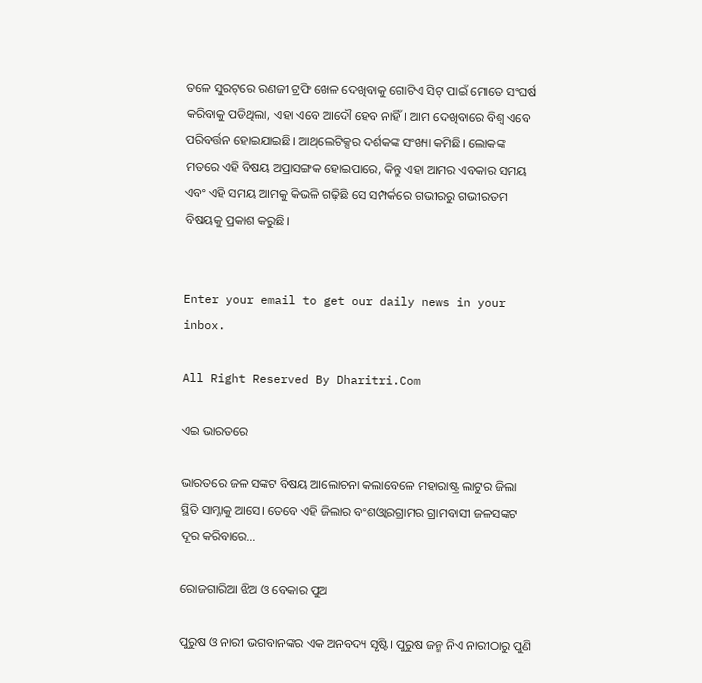ତଳେ ସୁରଟ୍‌ରେ ରଣଜୀ ଟ୍ରଫି ଖେଳ ଦେଖିବାକୁ ଗୋଟିଏ ସିଟ୍‌ ପାଇଁ ମୋତେ ସଂଘର୍ଷ କରିବାକୁ ପଡିଥିଲା, ଏହା ଏବେ ଆଦୌ ହେବ ନାହିଁ। ଆମ ଦେଖିବାରେ ବିଶ୍ୱ ଏବେ ପରିବର୍ତ୍ତନ ହୋଇଯାଇଛି। ଆଥ୍‌ଲେଟିକ୍ସର ଦର୍ଶକଙ୍କ ସଂଖ୍ୟା କମିଛି। ଲୋକଙ୍କ ମତରେ ଏହି ବିଷୟ ଅପ୍ରାସଙ୍ଗକ ହୋଇପାରେ, କିନ୍ତୁ ଏହା ଆମର ଏବକାର ସମୟ ଏବଂ ଏହି ସମୟ ଆମକୁ କିଭଳି ଗଢ଼ିଛି ସେ ସମ୍ପର୍କରେ ଗଭୀରରୁ ଗଭୀରତମ ବିଷୟକୁ ପ୍ରକାଶ କରୁଛି।


Enter your email to get our daily news in your inbox.

All Right Reserved By Dharitri.Com

ଏଇ ଭାରତରେ

ଭାରତରେ ଜଳ ସଙ୍କଟ ବିଷୟ ଆଲୋଚନା କଲାବେଳେ ମହାରାଷ୍ଟ୍ର ଲାଟୁର ଜିଲା ସ୍ଥିତି ସାମ୍ନାକୁ ଆସେ। ତେବେ ଏହି ଜିଲାର ବଂଶଓ୍ବାରଗ୍ରାମର ଗ୍ରାମବାସୀ ଜଳସଙ୍କଟ ଦୂର କରିବାରେ…

ରୋଜଗାରିଆ ଝିଅ ଓ ବେକାର ପୁଅ

ପୁରୁଷ ଓ ନାରୀ ଭଗବାନଙ୍କର ଏକ ଅନବଦ୍ୟ ସୃଷ୍ଟି। ପୁରୁଷ ଜନ୍ମ ନିଏ ନାରୀଠାରୁ ପୁଣି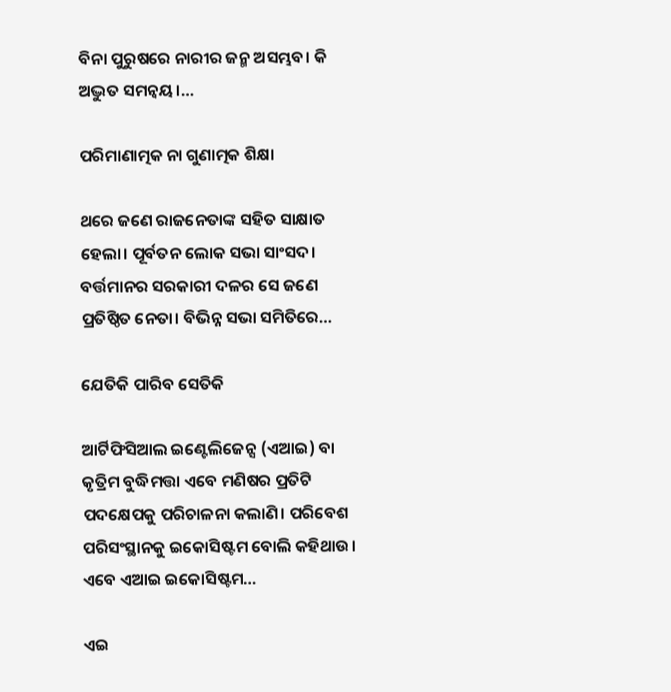ବିନା ପୁରୁଷରେ ନାରୀର ଜନ୍ମ ଅସମ୍ଭବ। କି ଅଦ୍ଭୁତ ସମନ୍ବୟ।…

ପରିମାଣାତ୍ମକ ନା ଗୁଣାତ୍ମକ ଶିକ୍ଷା

ଥରେ ଜଣେ ରାଜନେତାଙ୍କ ସହିତ ସାକ୍ଷାତ ହେଲା। ପୂର୍ବତନ ଲୋକ ସଭା ସାଂସଦ। ବର୍ତ୍ତମାନର ସରକାରୀ ଦଳର ସେ ଜଣେ ପ୍ରତିଷ୍ଠିତ ନେତା। ବିଭିନ୍ନ ସଭା ସମିତିରେ…

ଯେତିକି ପାରିବ ସେତିକି

ଆର୍ଟିଫିସିଆଲ ଇଣ୍ଟେଲିଜେନ୍ସ (ଏଆଇ) ବା କୃତ୍ରିମ ବୁଦ୍ଧିମତ୍ତା ଏବେ ମଣିଷର ପ୍ରତିଟି ପଦକ୍ଷେପକୁ ପରିଚାଳନା କଲାଣି। ପରିବେଶ ପରିସଂସ୍ଥାନକୁ ଇକୋସିଷ୍ଟମ ବୋଲି କହିଥାଉ। ଏବେ ଏଆଇ ଇକୋସିଷ୍ଟମ…

ଏଇ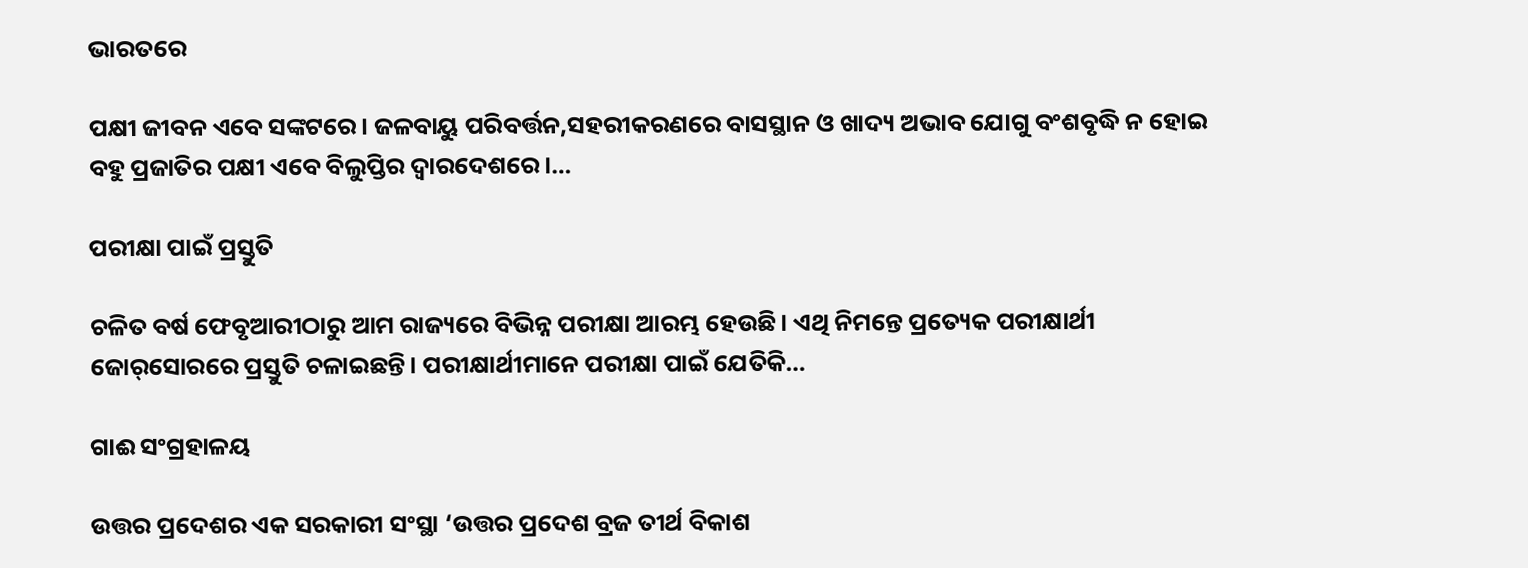ଭାରତରେ

ପକ୍ଷୀ ଜୀବନ ଏବେ ସଙ୍କଟରେ। ଜଳବାୟୁ ପରିବର୍ତ୍ତନ,ସହରୀକରଣରେ ବାସସ୍ଥାନ ଓ ଖାଦ୍ୟ ଅଭାବ ଯୋଗୁ ବଂଶବୃଦ୍ଧି ନ ହୋଇ ବହୁ ପ୍ରଜାତିର ପକ୍ଷୀ ଏବେ ବିଲୁପ୍ତିର ଦ୍ୱାରଦେଶରେ।…

ପରୀକ୍ଷା ପାଇଁ ପ୍ରସ୍ତୁତି

ଚଳିତ ବର୍ଷ ଫେବୃଆରୀଠାରୁ ଆମ ରାଜ୍ୟରେ ବିଭିନ୍ନ ପରୀକ୍ଷା ଆରମ୍ଭ ହେଉଛି। ଏଥି ନିମନ୍ତେ ପ୍ରତ୍ୟେକ ପରୀକ୍ଷାର୍ଥୀ ଜୋର୍‌ସୋରରେ ପ୍ରସ୍ତୁତି ଚଳାଇଛନ୍ତି। ପରୀକ୍ଷାର୍ଥୀମାନେ ପରୀକ୍ଷା ପାଇଁ ଯେତିକି…

ଗାଈ ସଂଗ୍ରହାଳୟ

ଉତ୍ତର ପ୍ରଦେଶର ଏକ ସରକାରୀ ସଂସ୍ଥା ‘ଉତ୍ତର ପ୍ରଦେଶ ବ୍ରଜ ତୀର୍ଥ ବିକାଶ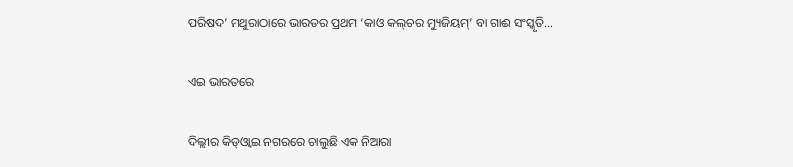ପରିଷଦ’ ମଥୁରାଠାରେ ଭାରତର ପ୍ରଥମ ‘କାଓ କଲ୍‌ଚର ମ୍ୟୁଜିୟମ୍‌’ ବା ଗାଈ ସଂସ୍କୃତି…

ଏଇ ଭାରତରେ

ଦିଲ୍ଲୀର କିଡ୍‌ଓ୍ବାଇ ନଗରରେ ଚାଲୁଛି ଏକ ନିଆରା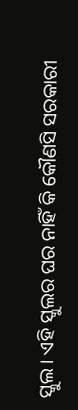ସ୍କୁଲ। ଏହି ସ୍କୁଲର ଘର ନାହିଁ କି କୌଣସି ସରକାରୀ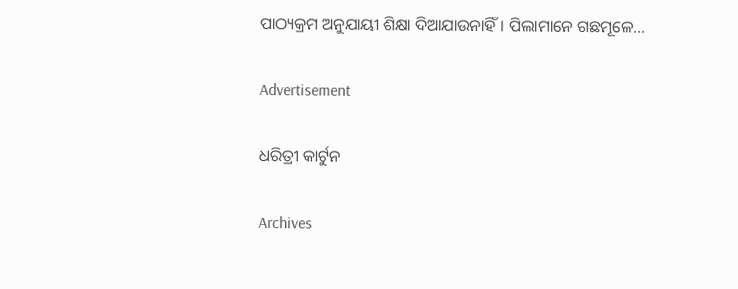ପାଠ୍ୟକ୍ରମ ଅନୁଯାୟୀ ଶିକ୍ଷା ଦିଆଯାଉନାହିଁ। ପିଲାମାନେ ଗଛମୂଳେ…

Advertisement

ଧରିତ୍ରୀ କାର୍ଟୁନ

Archives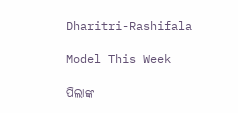Dharitri-Rashifala

Model This Week

ପିଲାଙ୍କ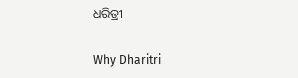ଧରିତ୍ରୀ

Why Dharitri